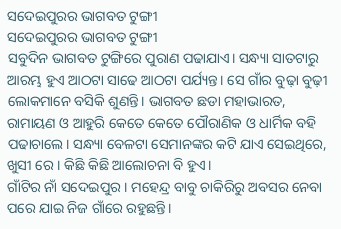ସଦେଇପୁରର ଭାଗବତ ଟୁଙ୍ଗୀ
ସଦେଇପୁରର ଭାଗବତ ଟୁଙ୍ଗୀ
ସବୁଦିନ ଭାଗବତ ଟୁଙ୍ଗିରେ ପୁରାଣ ପଢାଯାଏ। ସନ୍ଧ୍ୟା ସାତଟାରୁ ଆରମ୍ଭ ହୁଏ ଆଠଟା ସାଢେ ଆଠଟା ପର୍ଯ୍ୟନ୍ତ। ସେ ଗାଁର ବୁଢ଼ା ବୁଢ଼ୀ ଲୋକମାନେ ବସିକି ଶୁଣନ୍ତି। ଭାଗବତ ଛଡା ମହାଭାରତ, ରାମାୟଣ ଓ ଆହୁରି କେତେ କେତେ ପୌରାଣିକ ଓ ଧାର୍ମିକ ବହି ପଢାଚାଲେ। ସନ୍ଧ୍ୟା ବେଳଟା ସେମାନଙ୍କର କଟି ଯାଏ ସେଇଥିରେ, ଖୁସୀ ରେ । କିଛି କିଛି ଆଲୋଚନା ବି ହୁଏ।
ଗାଁଟିର ନାଁ ସଦେଇପୁର। ମହେନ୍ଦ୍ର ବାବୁ ଚାକିରିରୁ ଅବସର ନେବା ପରେ ଯାଇ ନିଜ ଗାଁରେ ରହୁଛନ୍ତି।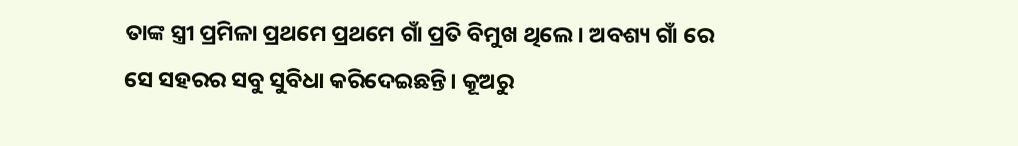ତାଙ୍କ ସ୍ତ୍ରୀ ପ୍ରମିଳା ପ୍ରଥମେ ପ୍ରଥମେ ଗାଁ ପ୍ରତି ବିମୁଖ ଥିଲେ। ଅବଶ୍ୟ ଗାଁ ରେ ସେ ସହରର ସବୁ ସୁବିଧା କରିଦେଇଛନ୍ତି। କୂଅରୁ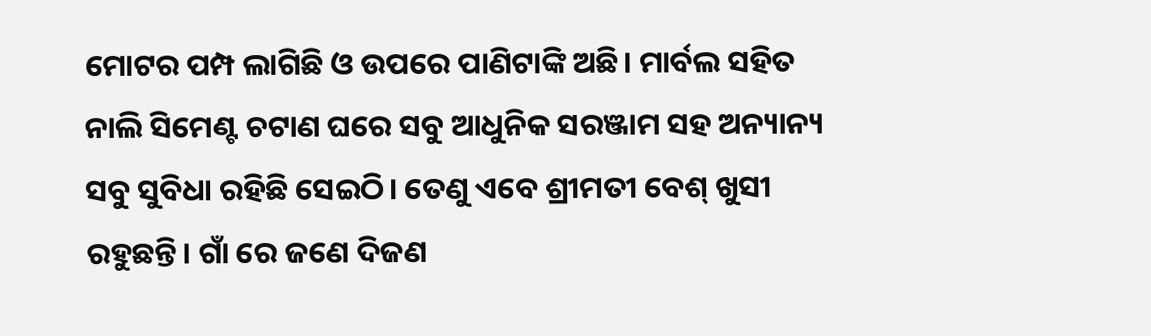ମୋଟର ପମ୍ପ ଲାଗିଛି ଓ ଉପରେ ପାଣିଟାଙ୍କି ଅଛି। ମାର୍ବଲ ସହିତ ନାଲି ସିମେଣ୍ଟ ଚଟାଣ ଘରେ ସବୁ ଆଧୁନିକ ସରଞ୍ଜାମ ସହ ଅନ୍ୟାନ୍ୟ ସବୁ ସୁବିଧା ରହିଛି ସେଇଠି। ତେଣୁ ଏବେ ଶ୍ରୀମତୀ ବେଶ୍ ଖୁସୀ ରହୁଛନ୍ତି। ଗାଁ ରେ ଜଣେ ଦିଜଣ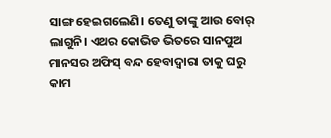ସାଙ୍ଗ ହେଇଗଲେଣି। ତେଣୁ ତାଙ୍କୁ ଆଉ ବୋର୍ ଲାଗୁନି। ଏଥର କୋଭିଡ ଭିତରେ ସାନପୁଅ ମାନସର ଅଫିସ୍ ବନ୍ଦ ହେବାଦ୍ବାରା ତାକୁ ଘରୁ କାମ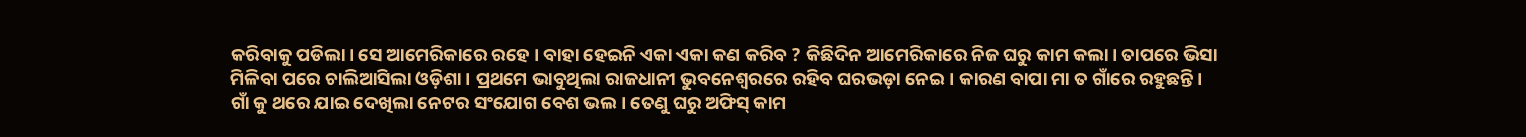କରିବାକୁ ପଡିଲା। ସେ ଆମେରିକାରେ ରହେ । ବାହା ହେଇନି ଏକା ଏକା କଣ କରିବ ? କିଛିଦିନ ଆମେରିକାରେ ନିଜ ଘରୁ କାମ କଲା। ତାପରେ ଭିସା ମିଳିବା ପରେ ଚାଲିଆସିଲା ଓଡ଼ିଶା। ପ୍ରଥମେ ଭାବୁଥିଲା ରାଜଧାନୀ ଭୁବନେଶ୍ଵରରେ ରହିବ ଘରଭଡ଼ା ନେଇ। କାରଣ ବାପା ମା ତ ଗାଁରେ ରହୁଛନ୍ତି। ଗାଁ କୁ ଥରେ ଯାଇ ଦେଖିଲା ନେଟର ସଂଯୋଗ ବେଶ ଭଲ। ତେଣୁ ଘରୁ ଅଫିସ୍ କାମ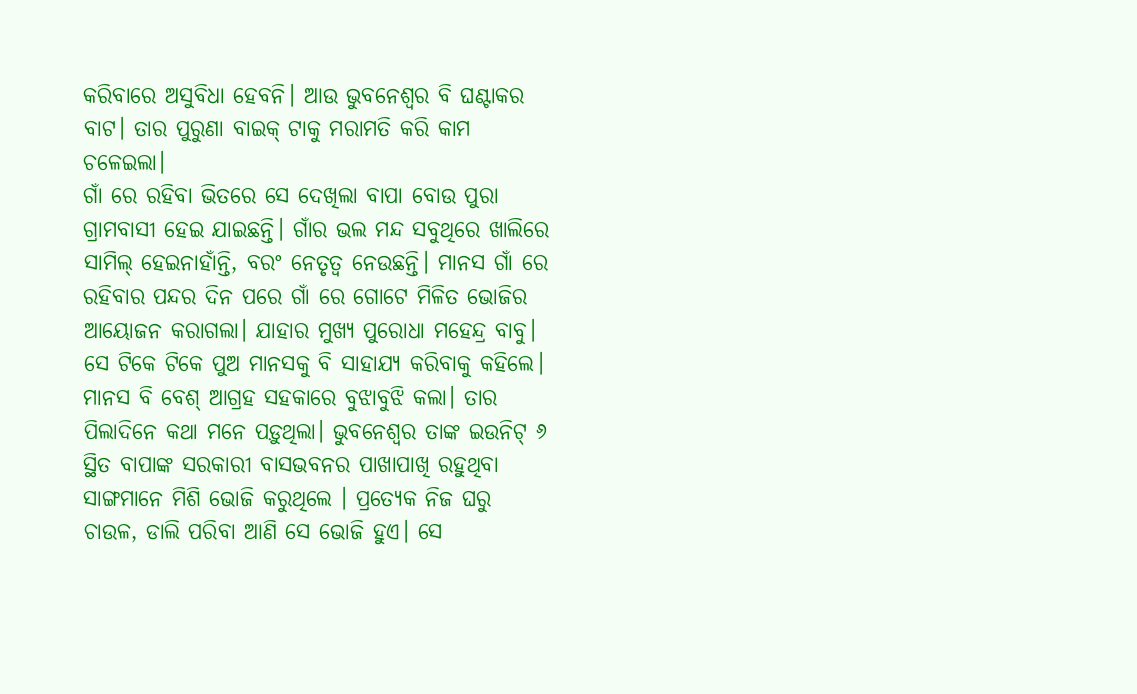କରିବାରେ ଅସୁବିଧା ହେବନି। ଆଉ ଭୁବନେଶ୍ୱର ବି ଘଣ୍ଟାକର ବାଟ। ତାର ପୁରୁଣା ବାଇକ୍ ଟାକୁ ମରାମତି କରି କାମ ଚଳେଇଲା।
ଗାଁ ରେ ରହିବା ଭିତରେ ସେ ଦେଖିଲା ବାପା ବୋଉ ପୁରା ଗ୍ରାମବାସୀ ହେଇ ଯାଇଛନ୍ତି। ଗାଁର ଭଲ ମନ୍ଦ ସବୁଥିରେ ଖାଲିରେ ସାମିଲ୍ ହେଇନାହାଁନ୍ତି, ବରଂ ନେତୃତ୍ୱ ନେଉଛନ୍ତି। ମାନସ ଗାଁ ରେ ରହିବାର ପନ୍ଦର ଦିନ ପରେ ଗାଁ ରେ ଗୋଟେ ମିଳିତ ଭୋଜିର ଆୟୋଜନ କରାଗଲା। ଯାହାର ମୁଖ୍ୟ ପୁରୋଧା ମହେନ୍ଦ୍ର ବାବୁ। ସେ ଟିକେ ଟିକେ ପୁଅ ମାନସକୁ ବି ସାହାଯ୍ୟ କରିବାକୁ କହିଲେ। ମାନସ ବି ବେଶ୍ ଆଗ୍ରହ ସହକାରେ ବୁଝାବୁଝି କଲା। ତାର ପିଲାଦିନେ କଥା ମନେ ପଡ଼ୁଥିଲା। ଭୁବନେଶ୍ୱର ତାଙ୍କ ଇଉନିଟ୍ ୬ ସ୍ଥିତ ବାପାଙ୍କ ସରକାରୀ ବାସଭବନର ପାଖାପାଖି ରହୁଥିବା ସାଙ୍ଗମାନେ ମିଶି ଭୋଜି କରୁଥିଲେ । ପ୍ରତ୍ୟେକ ନିଜ ଘରୁ ଚାଉଳ, ଡାଲି ପରିବା ଆଣି ସେ ଭୋଜି ହୁଏ। ସେ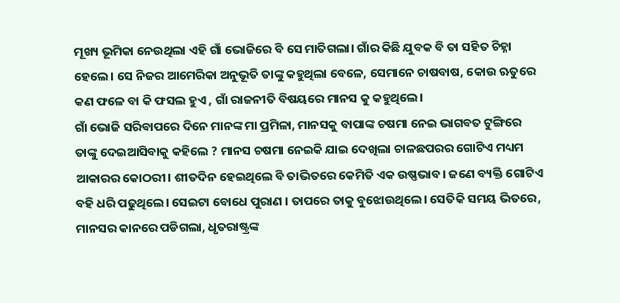ମୂଖ୍ୟ ଭୂମିକା ନେଉଥିଲା ଏହି ଗାଁ ଭୋଜିରେ ବି ସେ ମାତିଗଲା। ଗାଁର କିଛି ଯୁବକ ବି ତା ସହିତ ଚିହ୍ନା ହେଲେ। ସେ ନିଜର ଆମେରିକା ଅନୁଭୂତି ତାଙ୍କୁ କହୁଥିଲା ବେଳେ, ସେମାନେ ଚାଷବାଷ, କୋଉ ଋତୁରେ କଣ ଫଳେ ବା କି ଫସଲ ହୁଏ , ଗାଁ ରାଜନୀତି ବିଷୟରେ ମାନସ କୁ କହୁଥିଲେ।
ଗାଁ ଭୋଜି ସରିବାପରେ ଦିନେ ମାନଙ୍କ ମା ପ୍ରମିଳା, ମାନସକୁ ବାପାଙ୍କ ଚଷମା ନେଇ ଭାଗବତ ଟୁଙ୍ଗିରେ ତାଙ୍କୁ ଦେଇଆସିବାକୁ କହିଲେ ? ମାନସ ଚଷମା ନେଇକି ଯାଇ ଦେଖିଲା ଚାଳଛପରର ଗୋଟିଏ ମଧ୍ୟମ ଆକାରର କୋଠରୀ। ଶୀତଦିନ ହେଇଥିଲେ ବି ତାଭିତରେ କେମିତି ଏକ ଉଷ୍ଣଭାବ। ଜଣେ ବ୍ୟକ୍ତି ଗୋଟିଏ ବହି ଧରି ପଢୁଥିଲେ। ସେଇଟା ବୋଧେ ପୁରାଣ । ତାପରେ ତାକୁ ବୁଝୋଉଥିଲେ। ସେତିକି ସମୟ ଭିତରେ, ମାନସର କାନରେ ପଡିଗଲା, ଧୃତରାଷ୍ଟ୍ରଙ୍କ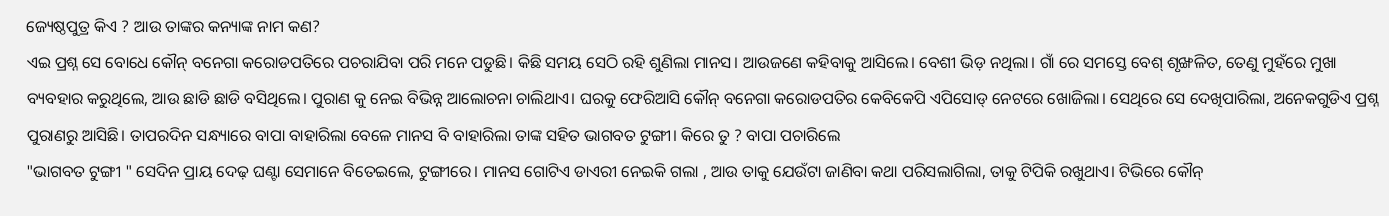ଜ୍ୟେଷ୍ଠପୁତ୍ର କିଏ ? ଆଉ ତାଙ୍କର କନ୍ୟାଙ୍କ ନାମ କଣ?
ଏଇ ପ୍ରଶ୍ନ ସେ ବୋଧେ କୌନ୍ ବନେଗା କରୋଡପତିରେ ପଚରାଯିବା ପରି ମନେ ପଡୁଛି। କିଛି ସମୟ ସେଠି ରହି ଶୁଣିଲା ମାନସ। ଆଉଜଣେ କହିବାକୁ ଆସିଲେ। ବେଶୀ ଭିଡ଼ ନଥିଲା। ଗାଁ ରେ ସମସ୍ତେ ବେଶ୍ ଶୃଙ୍ଖଳିତ, ତେଣୁ ମୁହଁରେ ମୁଖା ବ୍ୟବହାର କରୁଥିଲେ, ଆଉ ଛାଡି ଛାଡି ବସିଥିଲେ। ପୁରାଣ କୁ ନେଇ ବିଭିନ୍ନ ଆଲୋଚନା ଚାଲିଥାଏ। ଘରକୁ ଫେରିଆସି କୌନ୍ ବନେଗା କରୋଡପତିର କେବିକେପି ଏପିସୋଡ୍ ନେଟରେ ଖୋଜିଲା। ସେଥିରେ ସେ ଦେଖିପାରିଲା, ଅନେକଗୁଡିଏ ପ୍ରଶ୍ନ ପୁରାଣରୁ ଆସିଛି। ତାପରଦିନ ସନ୍ଧ୍ୟାରେ ବାପା ବାହାରିଲା ବେଳେ ମାନସ ବି ବାହାରିଲା ତାଙ୍କ ସହିତ ଭାଗବତ ଟୁଙ୍ଗୀ। କିରେ ତୁ ? ବାପା ପଚାରିଲେ
"ଭାଗବତ ଟୁଙ୍ଗୀ " ସେଦିନ ପ୍ରାୟ ଦେଢ଼ ଘଣ୍ଟା ସେମାନେ ବିତେଇଲେ, ଟୁଙ୍ଗୀରେ। ମାନସ ଗୋଟିଏ ଡାଏରୀ ନେଇକି ଗଲା , ଆଉ ତାକୁ ଯେଉଁଟା ଜାଣିବା କଥା ପରିସଲାଗିଲା, ତାକୁ ଟିପିକି ରଖୁଥାଏ। ଟିଭିରେ କୌନ୍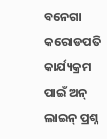ବନେଗା କରୋଡପତି କାର୍ଯ୍ୟକ୍ରମ ପାଇଁ ଅନ୍ ଲାଇନ୍ ପ୍ରଶ୍ନ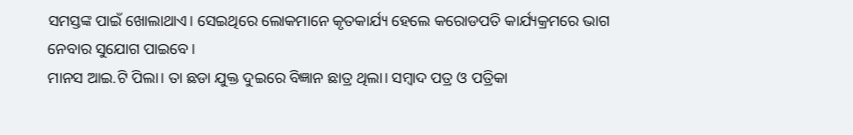ସମସ୍ତଙ୍କ ପାଇଁ ଖୋଲାଥାଏ। ସେଇଥିରେ ଲୋକମାନେ କୃତକାର୍ଯ୍ୟ ହେଲେ କରୋଡପତି କାର୍ଯ୍ୟକ୍ରମରେ ଭାଗ ନେବାର ସୁଯୋଗ ପାଇବେ।
ମାନସ ଆଇ.ଟି ପିଲା। ତା ଛଡା ଯୁକ୍ତ ଦୁଇରେ ବିଜ୍ଞାନ ଛାତ୍ର ଥିଲା। ସମ୍ବାଦ ପତ୍ର ଓ ପତ୍ରିକା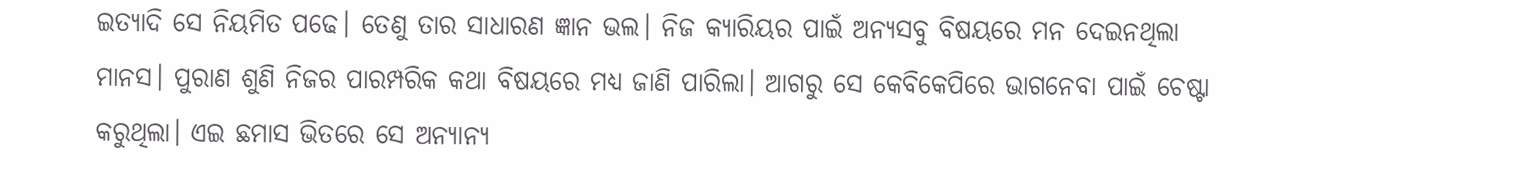ଇତ୍ୟାଦି ସେ ନିୟମିତ ପଢେ। ତେଣୁ ତାର ସାଧାରଣ ଜ୍ଞାନ ଭଲ। ନିଜ କ୍ୟାରିୟର ପାଇଁ ଅନ୍ଯସବୁ ବିଷୟରେ ମନ ଦେଇନଥିଲା ମାନସ। ପୁରାଣ ଶୁଣି ନିଜର ପାରମ୍ପରିକ କଥା ବିଷୟରେ ମଧ୍ୟ ଜାଣି ପାରିଲା। ଆଗରୁ ସେ କେବିକେପିରେ ଭାଗନେବା ପାଇଁ ଚେଷ୍ଟା କରୁଥିଲା। ଏଇ ଛମାସ ଭିତରେ ସେ ଅନ୍ୟାନ୍ୟ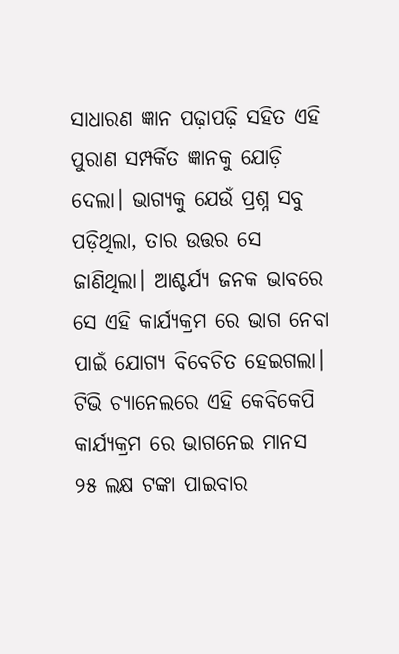ସାଧାରଣ ଜ୍ଞାନ ପଢ଼ାପଢ଼ି ସହିତ ଏହି ପୁରାଣ ସମ୍ପର୍କିତ ଜ୍ଞାନକୁ ଯୋଡ଼ି ଦେଲା। ଭାଗ୍ୟକୁ ଯେଉଁ ପ୍ରଶ୍ନ ସବୁ ପଡ଼ିଥିଲା, ତାର ଉତ୍ତର ସେ ଜାଣିଥିଲା। ଆଶ୍ଚର୍ଯ୍ୟ ଜନକ ଭାବରେ ସେ ଏହି କାର୍ଯ୍ୟକ୍ରମ ରେ ଭାଗ ନେବା ପାଇଁ ଯୋଗ୍ୟ ବିବେଚିତ ହେଇଗଲା। ଟିଭି ଚ୍ୟାନେଲରେ ଏହି କେବିକେପି କାର୍ଯ୍ୟକ୍ରମ ରେ ଭାଗନେଇ ମାନସ ୨୫ ଲକ୍ଷ ଟଙ୍କା ପାଇବାର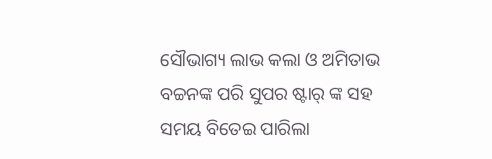ସୌଭାଗ୍ୟ ଲାଭ କଲା ଓ ଅମିତାଭ ବଚ୍ଚନଙ୍କ ପରି ସୁପର ଷ୍ଟାର୍ ଙ୍କ ସହ ସମୟ ବିତେଇ ପାରିଲା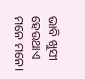ଭାବି ଖୁସୀ ହେଉଥାଏ ମନେ ମନେ।